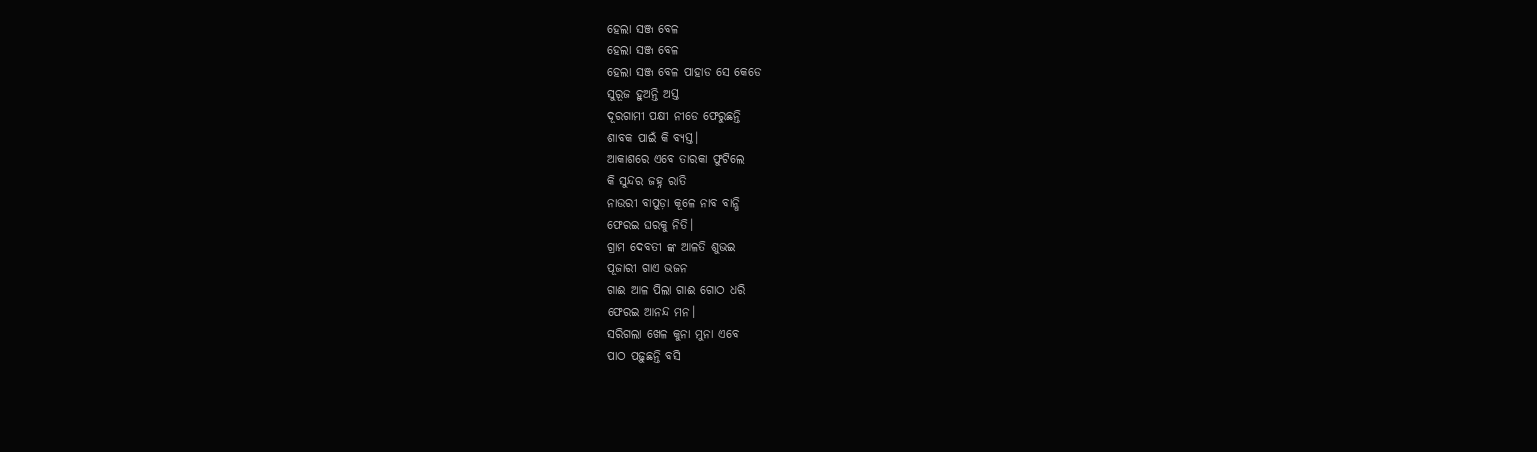ହେଲା ସଞ୍ଜ ବେଳ
ହେଲା ସଞ୍ଜ ବେଳ
ହେଲା ସଞ୍ଜ ବେଳ ପାହାଡ ସେ କେଡେ
ସୁରୂଜ ହୁଅନ୍ତି ଅସ୍ତ
ଦୂରଗାମୀ ପକ୍ଷୀ ନୀଡେ ଫେରୁଛନ୍ତି
ଶାବକ ପାଇଁ କି ବ୍ୟସ୍ତ।
ଆକାଶରେ ଏବେ ତାରକା ଫୁଟିଲେ
କି ସୁନ୍ଦର ଜହ୍ନ ରାତି
ନାଉରୀ ବାପୁଡ଼ା କୂଳେ ନାବ ବାନ୍ଧି
ଫେରଇ ଘରକୁ ନିତି।
ଗ୍ରାମ ଦେବତୀ ଙ୍କ ଆଳତି ଶୁଭଇ
ପୂଜାରୀ ଗାଏ ଭଜନ
ଗାଈ ଆଳ ପିଲା ଗାଈ ଗୋଠ ଧରି
ଫେରଇ ଆନନ୍ଦ ମନ।
ସରିଗଲା ଖେଳ କୁନା ମୁନା ଏବେ
ପାଠ ପଢ଼ୁଛନ୍ତି ବସି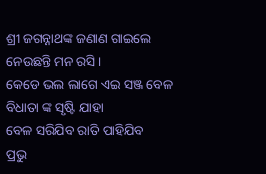ଶ୍ରୀ ଜଗନ୍ନାଥଙ୍କ ଜଣାଣ ଗାଇଲେ
ନେଉଛନ୍ତି ମନ ରସି।
କେଡେ ଭଲ ଲାଗେ ଏଇ ସଞ୍ଜ ବେଳ
ବିଧାତା ଙ୍କ ସୃଷ୍ଟି ଯାହା
ବେଳ ସରିଯିବ ରାତି ପାହିଯିବ
ପ୍ରଭୁ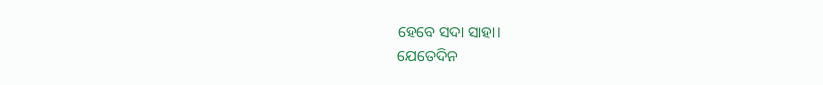ହେବେ ସଦା ସାହା।
ଯେତେଦିନ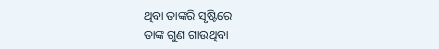ଥିବା ତାଙ୍କରି ସୃଷ୍ଟିରେ
ତାଙ୍କ ଗୁଣ ଗାଉଥିବା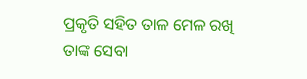ପ୍ରକୃତି ସହିତ ତାଳ ମେଳ ରଖି
ତାଙ୍କ ସେବା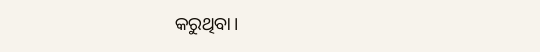କରୁଥିବା।